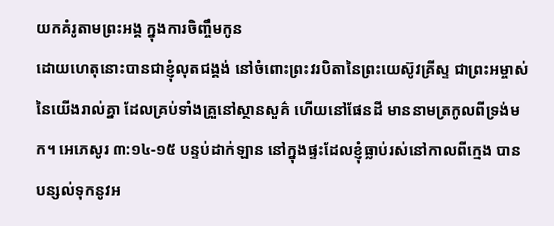យកគំរូតាមព្រះអង្គ ក្នុងការចិញ្ចឹមកូន
ដោយហេតុនោះបានជាខ្ញុំលុតជង្គង់ នៅចំពោះព្រះវរបិតានៃព្រះយេស៊ូវគ្រីស្ទ ជាព្រះអម្ចាស់នៃយើងរាល់គ្នា ដែលគ្រប់ទាំងគ្រួនៅស្ថានសួគ៌ ហើយនៅផែនដី មាននាមត្រកូលពីទ្រង់មក។ អេភេសូរ ៣:១៤-១៥ បន្ទប់ដាក់ឡាន នៅក្នុងផ្ទះដែលខ្ញុំធ្លាប់រស់នៅកាលពីក្មេង បានបន្សល់ទុកនូវអ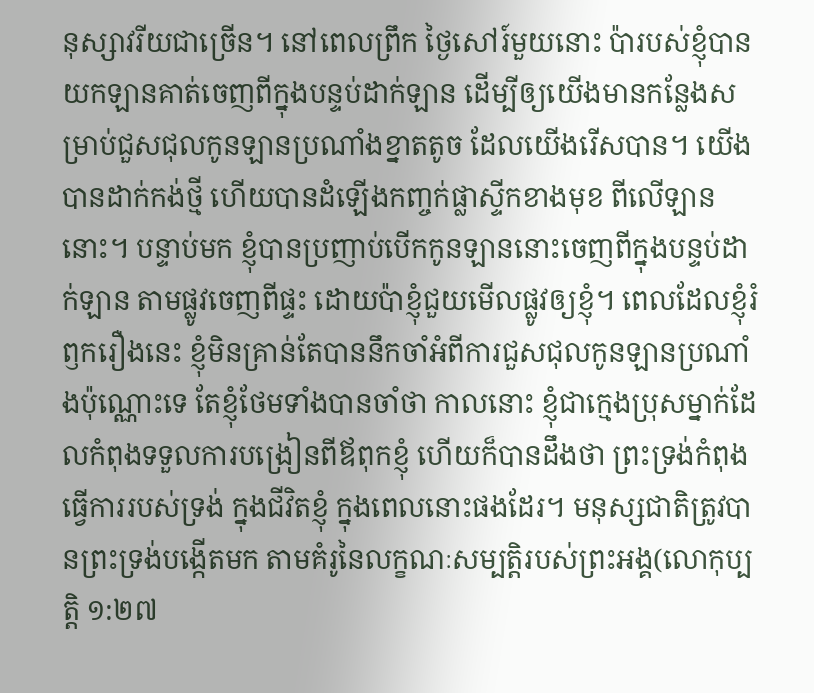នុស្សាវរីយជាច្រើន។ នៅពេលព្រឹក ថ្ងៃសៅរ៍មួយនោះ ប៉ារបស់ខ្ញុំបានយកឡានគាត់ចេញពីក្នុងបន្ទប់ដាក់ឡាន ដើម្បីឲ្យយើងមានកន្លែងសម្រាប់ជួសជុលកូនឡានប្រណាំងខ្នាតតូច ដែលយើងរើសបាន។ យើងបានដាក់កង់ថ្មី ហើយបានដំឡើងកញ្ចក់ផ្លាស្ទីកខាងមុខ ពីលើឡាននោះ។ បន្ទាប់មក ខ្ញុំបានប្រញាប់បើកកូនឡាននោះចេញពីក្នុងបន្ទប់ដាក់ឡាន តាមផ្លូវចេញពីផ្ទះ ដោយប៉ាខ្ញុំជួយមើលផ្លូវឲ្យខ្ញុំ។ ពេលដែលខ្ញុំរំឭករឿងនេះ ខ្ញុំមិនគ្រាន់តែបាននឹកចាំអំពីការជួសជុលកូនឡានប្រណាំងប៉ុណ្ណោះទេ តែខ្ញុំថែមទាំងបានចាំថា កាលនោះ ខ្ញុំជាក្មេងប្រុសម្នាក់ដែលកំពុងទទួលការបង្រៀនពីឪពុកខ្ញុំ ហើយក៏បានដឹងថា ព្រះទ្រង់កំពុងធ្វើការរបស់ទ្រង់ ក្នុងជីវិតខ្ញុំ ក្នុងពេលនោះផងដែរ។ មនុស្សជាតិត្រូវបានព្រះទ្រង់បង្កើតមក តាមគំរូនៃលក្ខណៈសម្បត្តិរបស់ព្រះអង្គ(លោកុប្បត្តិ ១:២៧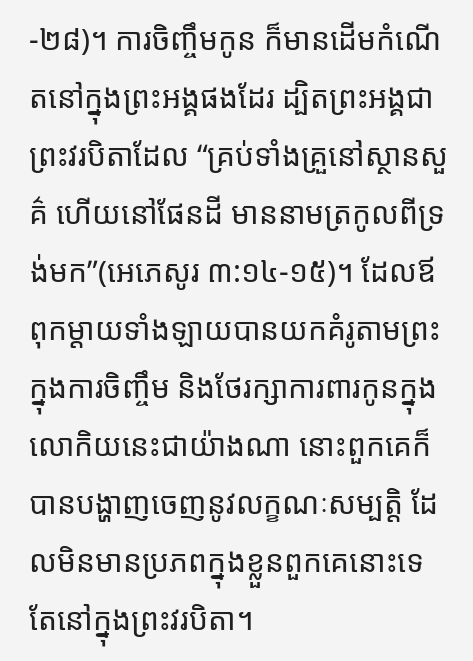-២៨)។ ការចិញ្ចឹមកូន ក៏មានដើមកំណើតនៅក្នុងព្រះអង្គផងដែរ ដ្បិតព្រះអង្គជាព្រះវរបិតាដែល “គ្រប់ទាំងគ្រួនៅស្ថានសួគ៌ ហើយនៅផែនដី មាននាមត្រកូលពីទ្រង់មក”(អេភេសូរ ៣:១៤-១៥)។ ដែលឪពុកម្តាយទាំងឡាយបានយកគំរូតាមព្រះ ក្នុងការចិញ្ចឹម និងថែរក្សាការពារកូនក្នុងលោកិយនេះជាយ៉ាងណា នោះពួកគេក៏បានបង្ហាញចេញនូវលក្ខណៈសម្បត្តិ ដែលមិនមានប្រភពក្នុងខ្លួនពួកគេនោះទេ តែនៅក្នុងព្រះវរបិតា។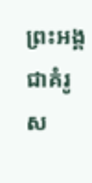ព្រះអង្គជាគំរូស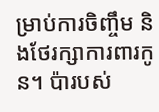ម្រាប់ការចិញ្ចឹម និងថែរក្សាការពារកូន។ ប៉ារបស់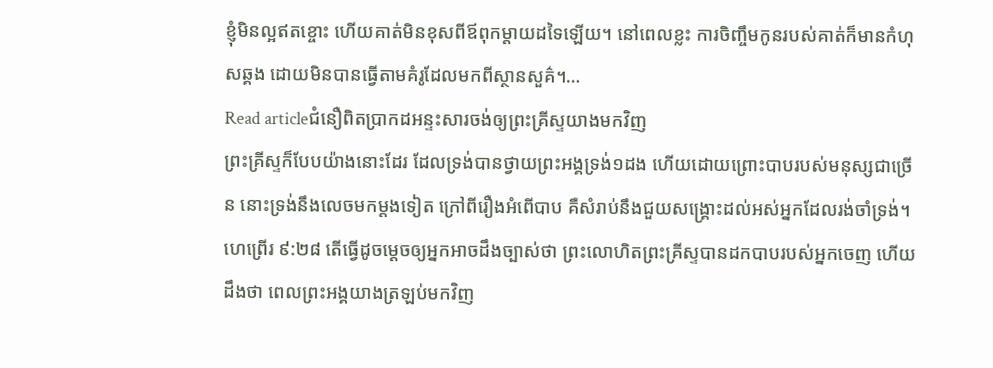ខ្ញុំមិនល្អឥតខ្ចោះ ហើយគាត់មិនខុសពីឪពុកម្តាយដទៃឡើយ។ នៅពេលខ្លះ ការចិញ្ចឹមកូនរបស់គាត់ក៏មានកំហុសឆ្គង ដោយមិនបានធ្វើតាមគំរូដែលមកពីស្ថានសួគ៌។…
Read articleជំនឿពិតប្រាកដអន្ទះសារចង់ឲ្យព្រះគ្រីស្ទយាងមកវិញ
ព្រះគ្រីស្ទក៏បែបយ៉ាងនោះដែរ ដែលទ្រង់បានថ្វាយព្រះអង្គទ្រង់១ដង ហើយដោយព្រោះបាបរបស់មនុស្សជាច្រើន នោះទ្រង់នឹងលេចមកម្តងទៀត ក្រៅពីរឿងអំពើបាប គឺសំរាប់នឹងជួយសង្គ្រោះដល់អស់អ្នកដែលរង់ចាំទ្រង់។ ហេព្រើរ ៩:២៨ តើធ្វើដូចម្តេចឲ្យអ្នកអាចដឹងច្បាស់ថា ព្រះលោហិតព្រះគ្រីស្ទបានដកបាបរបស់អ្នកចេញ ហើយដឹងថា ពេលព្រះអង្គយាងត្រឡប់មកវិញ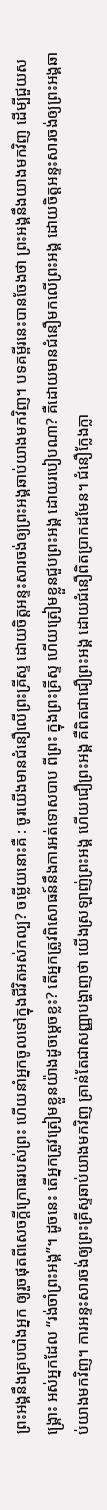ព្រះអង្គនឹងគ្របបាំងអ្នក ឲ្យរួចផុតពីសេចក្តីក្រោធរបស់ព្រះ ហើយនាំអ្នកចូលទៅក្នុងជីវិតអស់កល្ប? ចម្លើយនោះគឺ : ចូរយើងមានជំនឿលើព្រះគ្រីស្ទ ដោយចិត្តអន្ទះសារចង់ឲ្យព្រះអង្គឆាប់យាងមកវិញ។ បទគម្ពីរនេះបានចែងថា ព្រះអង្គនឹងយាងមកវិញ ដើម្បីជួយសង្គ្រោះ អស់អ្នកដែល “រង់ចាំព្រះអង្គ”។ ដូចនេះ តើអ្នកត្រូវត្រៀមខ្លួនយ៉ាងដូចម្តេចខ្លះ? តើអ្នកត្រូវពិសោធន៍នឹងការអត់ទោសបាប ពីព្រះ ក្នុងព្រះគ្រីស្ទ ហើយត្រៀមខ្លួនជួបព្រះអង្គ ដោយរបៀបណា? គឺដោយមានជំនឿមកលើព្រះអង្គ ដោយចិត្តអន្ទះសារចង់ឲ្យព្រះអង្គឆាប់យាងមកវិញ។ ការអន្ទះសារចង់ឲ្យព្រះគ្រីស្ទឆាប់យាងមកវិញ គ្រាន់តែជាសញ្ញាបង្ហាញថា យើងស្រឡាញ់ព្រះអង្គ ហើយជឿព្រះអង្គ គឺពិតជាជឿព្រះអង្គ ដោយជំនឿពិតប្រាកដមែន។ ជំនឿក្លែងក្លា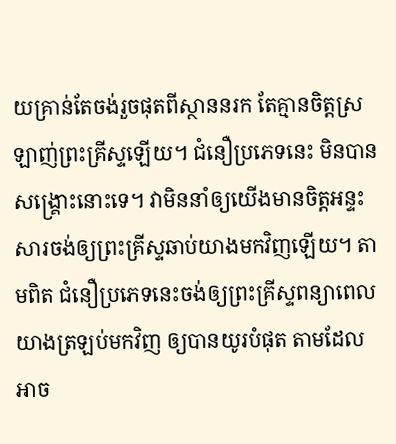យគ្រាន់តែចង់រួចផុតពីស្ថាននរក តែគ្មានចិត្តស្រឡាញ់ព្រះគ្រីស្ទឡើយ។ ជំនឿប្រភេទនេះ មិនបានសង្គ្រោះនោះទេ។ វាមិននាំឲ្យយើងមានចិត្តអន្ទះសារចង់ឲ្យព្រះគ្រីស្ទឆាប់យាងមកវិញឡើយ។ តាមពិត ជំនឿប្រភេទនេះចង់ឲ្យព្រះគ្រីស្ទពន្យាពេលយាងត្រឡប់មកវិញ ឲ្យបានយូរបំផុត តាមដែលអាច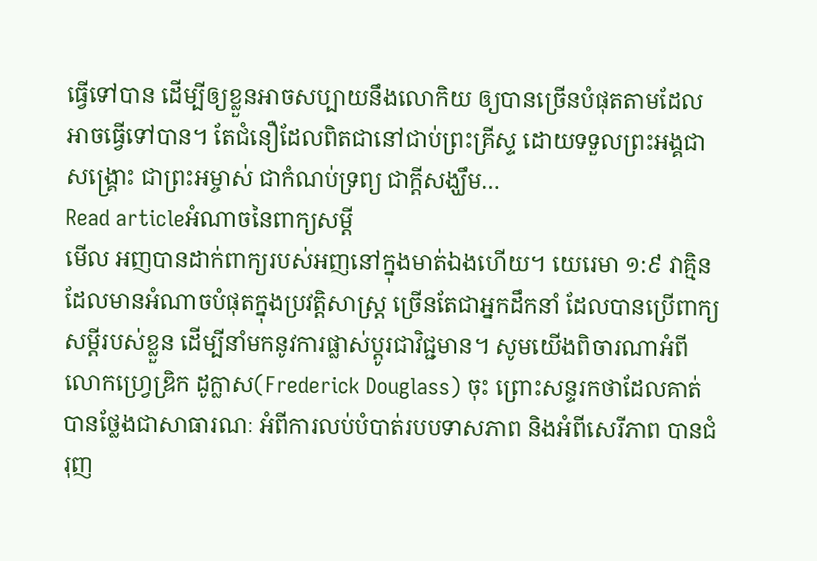ធ្វើទៅបាន ដើម្បីឲ្យខ្លួនអាចសប្បាយនឹងលោកិយ ឲ្យបានច្រើនបំផុតតាមដែលអាចធ្វើទៅបាន។ តែជំនឿដែលពិតជានៅជាប់ព្រះគ្រីស្ទ ដោយទទួលព្រះអង្គជាសង្គ្រោះ ជាព្រះអម្ចាស់ ជាកំណប់ទ្រព្យ ជាក្តីសង្ឃឹម…
Read articleអំណាចនៃពាក្យសម្តី
មើល អញបានដាក់ពាក្យរបស់អញនៅក្នុងមាត់ឯងហើយ។ យេរេមា ១:៩ វាគ្មិនដែលមានអំណាចបំផុតក្នុងប្រវត្តិសាស្ត្រ ច្រើនតែជាអ្នកដឹកនាំ ដែលបានប្រើពាក្យសម្តីរបស់ខ្លួន ដើម្បីនាំមកនូវការផ្លាស់ប្តូរជាវិជ្ជមាន។ សូមយើងពិចារណាអំពីលោកហ្វ្រេឌ្រិក ដូក្លាស(Frederick Douglass) ចុះ ព្រោះសន្ទរកថាដែលគាត់បានថ្លែងជាសាធារណៈ អំពីការលប់បំបាត់របបទាសភាព និងអំពីសេរីភាព បានជំរុញ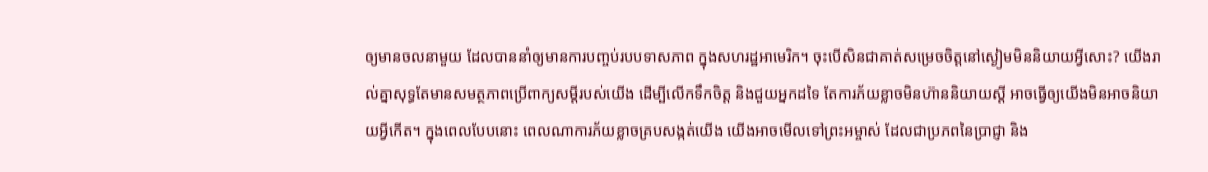ឲ្យមានចលនាមួយ ដែលបាននាំឲ្យមានការបញ្ចប់របបទាសភាព ក្នុងសហរដ្ឋអាមេរិក។ ចុះបើសិនជាគាត់សម្រេចចិត្តនៅស្ងៀមមិននិយាយអ្វីសោះ? យើងរាល់គ្នាសុទ្ធតែមានសមត្ថភាពប្រើពាក្យសម្តីរបស់យើង ដើម្បីលើកទឹកចិត្ត និងជួយអ្នកដទៃ តែការភ័យខ្លាចមិនហ៊ាននិយាយស្តី អាចធ្វើឲ្យយើងមិនអាចនិយាយអ្វីកើត។ ក្នុងពេលបែបនោះ ពេលណាការភ័យខ្លាចគ្របសង្កត់យើង យើងអាចមើលទៅព្រះអម្ចាស់ ដែលជាប្រភពនៃប្រាជ្ញា និង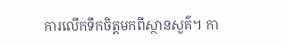ការលើកទឹកចិត្តមកពីស្ថានសួគ៌។ កា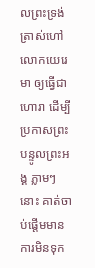លព្រះទ្រង់ត្រាស់ហៅលោកយេរេមា ឲ្យធ្វើជាហោរា ដើម្បីប្រកាសព្រះបន្ទូលព្រះអង្គ ភ្លាមៗនោះ គាត់ចាប់ផ្តើមមានការមិនទុក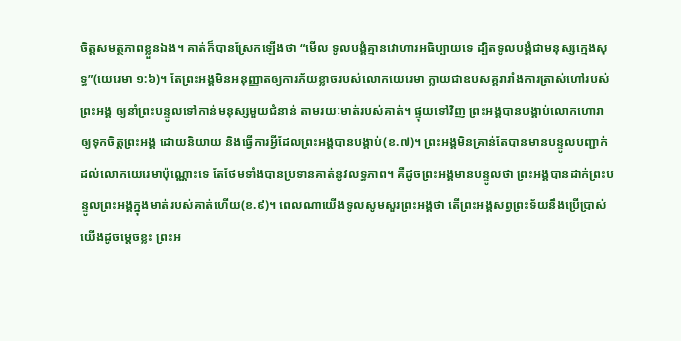ចិត្តសមត្ថភាពខ្លួនឯង។ គាត់ក៏បានស្រែកឡើងថា “មើល ទូលបង្គំគ្មានវោហារអធិប្បាយទេ ដ្បិតទូលបង្គំជាមនុស្សក្មេងសុទ្ធ”(យេរេមា ១:៦)។ តែព្រះអង្គមិនអនុញ្ញាតឲ្យការភ័យខ្លាចរបស់លោកយេរេមា ក្លាយជាឧបសគ្គរារាំងការត្រាស់ហៅរបស់ព្រះអង្គ ឲ្យនាំព្រះបន្ទូលទៅកាន់មនុស្សមួយជំនាន់ តាមរយៈមាត់របស់គាត់។ ផ្ទុយទៅវិញ ព្រះអង្គបានបង្គាប់លោកហោរាឲ្យទុកចិត្តព្រះអង្គ ដោយនិយាយ និងធ្វើការអ្វីដែលព្រះអង្គបានបង្គាប់(ខ.៧)។ ព្រះអង្គមិនគ្រាន់តែបានមានបន្ទូលបញ្ជាក់ដល់លោកយេរេមាប៉ុណ្ណោះទេ តែថែមទាំងបានប្រទានគាត់នូវលទ្ធភាព។ គឺដូចព្រះអង្គមានបន្ទូលថា ព្រះអង្គបានដាក់ព្រះបន្ទូលព្រះអង្គក្នុងមាត់របស់គាត់ហើយ(ខ.៩)។ ពេលណាយើងទូលសូមសួរព្រះអង្គថា តើព្រះអង្គសព្វព្រះទ័យនឹងប្រើប្រាស់យើងដូចម្តេចខ្លះ ព្រះអ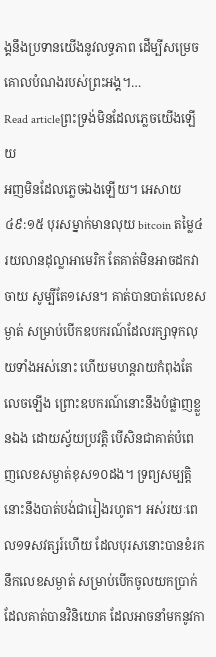ង្គនឹងប្រទានយើងនូវលទ្ធភាព ដើម្បីសម្រេចគោលបំណងរបស់ព្រះអង្គ។…
Read articleព្រះទ្រង់មិនដែលភ្លេចយើងឡើយ
អញមិនដែលភ្លេចឯងឡើយ។ អេសាយ ៤៩:១៥ បុរសម្នាក់មានលុយ bitcoin តម្លៃ៤រយលានដុល្លាអាមេរិក តែគាត់មិនអាចដកវាចាយ សូម្បីតែ១សេន។ គាត់បានបាត់លេខសម្ងាត់ សម្រាប់បើកឧបករណ៍ដែលរក្សាទុកលុយទាំងអស់នោះ ហើយមហន្តរាយកំពុងតែលេចឡើង ព្រោះឧបករណ៍នោះនឹងបំផ្លាញខ្លួនឯង ដោយស្វ័យប្រវត្តិ បើសិនជាគាត់បំពេញលេខសម្ងាត់ខុស១០ដង។ ទ្រព្យសម្បត្តិនោះនឹងបាត់បង់ជារៀងរហូត។ អស់រយៈពេល១ទសវត្សរ៍ហើយ ដែលបុរសនោះបានខំរកនឹកលេខសម្ងាត់ សម្រាប់បើកចូលយកប្រាក់ដែលគាត់បានវិនិយោគ ដែលអាចនាំមកនូវកា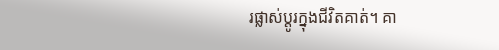រផ្លាស់ប្តូរក្នុងជីវិតគាត់។ គា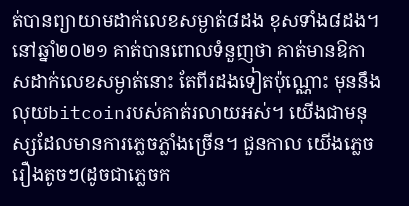ត់បានព្យាយាមដាក់លេខសម្ងាត់៨ដង ខុសទាំង៨ដង។ នៅឆ្នាំ២០២១ គាត់បានពោលទំនួញថា គាត់មានឱកាសដាក់លេខសម្ងាត់នោះ តែពីរដងទៀតប៉ុណ្ណោះ មុននឹងលុយbitcoinរបស់គាត់រលាយអស់។ យើងជាមនុស្សដែលមានការភ្លេចភ្លាំងច្រើន។ ជួនកាល យើងភ្លេចរឿងតូចៗ(ដូចជាភ្លេចក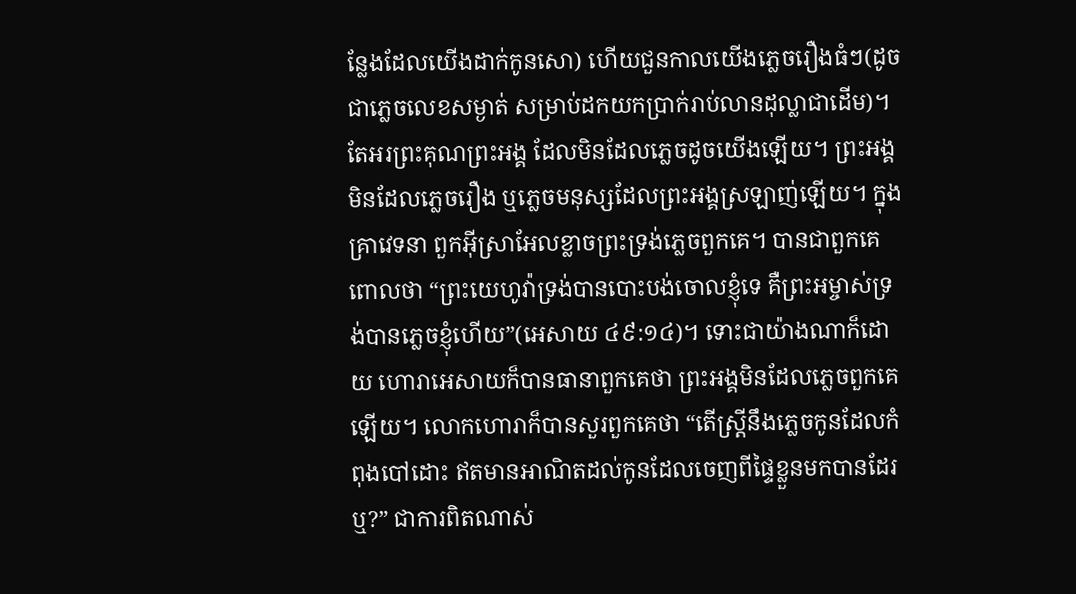ន្លែងដែលយើងដាក់កូនសោ) ហើយជួនកាលយើងភ្លេចរឿងធំៗ(ដូចជាភ្លេចលេខសម្ងាត់ សម្រាប់ដកយកប្រាក់រាប់លានដុល្លាជាដើម)។ តែអរព្រះគុណព្រះអង្គ ដែលមិនដែលភ្លេចដូចយើងឡើយ។ ព្រះអង្គមិនដែលភ្លេចរឿង ឬភ្លេចមនុស្សដែលព្រះអង្គស្រឡាញ់ឡើយ។ ក្នុងគ្រាវេទនា ពួកអ៊ីស្រាអែលខ្លាចព្រះទ្រង់ភ្លេចពួកគេ។ បានជាពួកគេពោលថា “ព្រះយេហូវ៉ាទ្រង់បានបោះបង់ចោលខ្ញុំទេ គឺព្រះអម្ចាស់ទ្រង់បានភ្លេចខ្ញុំហើយ”(អេសាយ ៤៩:១៤)។ ទោះជាយ៉ាងណាក៏ដោយ ហោរាអេសាយក៏បានធានាពួកគេថា ព្រះអង្គមិនដែលភ្លេចពួកគេឡើយ។ លោកហោរាក៏បានសួរពួកគេថា “តើស្ត្រីនឹងភ្លេចកូនដែលកំពុងបៅដោះ ឥតមានអាណិតដល់កូនដែលចេញពីផ្ទៃខ្លួនមកបានដែរឬ?” ជាការពិតណាស់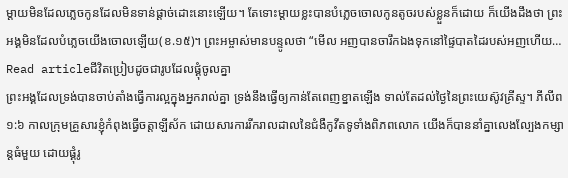ម្តាយមិនដែលភ្លេចកូនដែលមិនទាន់ផ្តាច់ដោះនោះឡើយ។ តែទោះម្តាយខ្លះបានបំភ្លេចចោលកូនតូចរបស់ខ្លួនក៏ដោយ ក៏យើងដឹងថា ព្រះអង្គមិនដែលបំភ្លេចយើងចោលឡើយ(ខ.១៥)។ ព្រះអម្ចាស់មានបន្ទូលថា “មើល អញបានចារឹកឯងទុកនៅផ្ទៃបាតដៃរបស់អញហើយ…
Read articleជីវិតប្រៀបដូចជារូបដែលផ្គុំចូលគ្នា
ព្រះអង្គដែលទ្រង់បានចាប់តាំងធ្វើការល្អក្នុងអ្នករាល់គ្នា ទ្រង់នឹងធ្វើឲ្យកាន់តែពេញខ្នាតឡើង ទាល់តែដល់ថ្ងៃនៃព្រះយេស៊ូវគ្រីស្ទ។ ភីលីព ១:៦ កាលក្រុមគ្រួសារខ្ញុំកំពុងធ្វើចត្តាឡីស័ក ដោយសារការរីករាលដាលនៃជំងឺកូវីតទូទាំងពិភពលោក យើងក៏បាននាំគ្នាលេងល្បែងកម្សាន្តធំមួយ ដោយផ្គុំរូ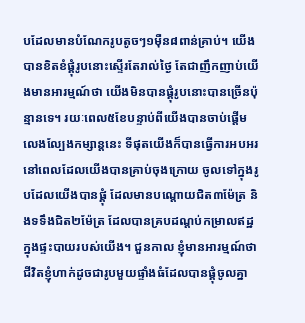បដែលមានបំណែករូបតូចៗ១ម៉ឺន៨ពាន់គ្រាប់។ យើងបានខិតខំផ្គុំរូបនោះស្ទើរតែរាល់ថ្ងៃ តែជាញឹកញាប់យើងមានអារម្មណ៍ថា យើងមិនបានផ្គុំរូបនោះបានច្រើនប៉ុន្មានទេ។ រយៈពេល៥ខែបន្ទាប់ពីយើងបានចាប់ផ្តើមលេងល្បែងកម្សាន្តនេះ ទីផុតយើងក៏បានធ្វើការអបអរ នៅពេលដែលយើងបានគ្រាប់ចុងក្រោយ ចូលទៅក្នុងរូបដែលយើងបានផ្គុំ ដែលមានបណ្តោយជិត៣ម៉ែត្រ និងទទឹងជិត២ម៉ែត្រ ដែលបានគ្របដណ្តប់កម្រាលឥដ្ឋ ក្នុងផ្ទះបាយរបស់យើង។ ជួនកាល ខ្ញុំមានអារម្មណ៍ថា ជីវិតខ្ញុំហាក់ដូចជារូបមួយផ្ទាំងធំដែលបានផ្គុំចូលគ្នា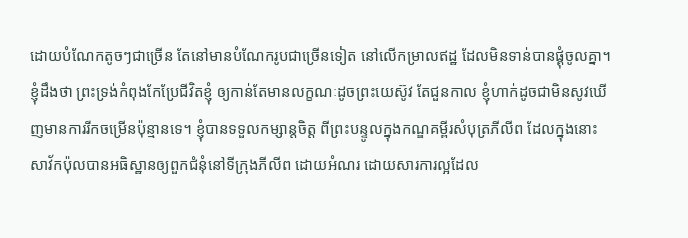ដោយបំណែកតូចៗជាច្រើន តែនៅមានបំណែករូបជាច្រើនទៀត នៅលើកម្រាលឥដ្ឋ ដែលមិនទាន់បានផ្គុំចូលគ្នា។ ខ្ញុំដឹងថា ព្រះទ្រង់កំពុងកែប្រែជីវិតខ្ញុំ ឲ្យកាន់តែមានលក្ខណៈដូចព្រះយេស៊ូវ តែជួនកាល ខ្ញុំហាក់ដូចជាមិនសូវឃើញមានការរីកចម្រើនប៉ុន្មានទេ។ ខ្ញុំបានទទួលកម្សាន្តចិត្ត ពីព្រះបន្ទូលក្នុងកណ្ឌគម្ពីរសំបុត្រភីលីព ដែលក្នុងនោះ សាវ័កប៉ុលបានអធិស្ឋានឲ្យពួកជំនុំនៅទីក្រុងភីលីព ដោយអំណរ ដោយសារការល្អដែល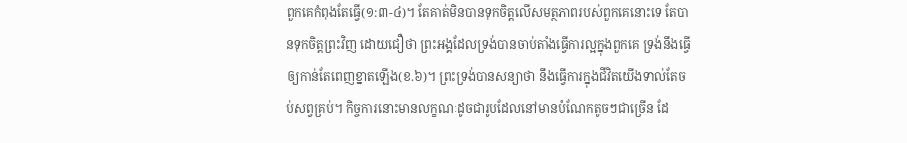ពួកគេកំពុងតែធ្វើ(១:៣-៤)។ តែគាត់មិនបានទុកចិត្តលើសមត្ថភាពរបស់ពួកគេនោះទេ តែបានទុកចិត្តព្រះវិញ ដោយជឿថា ព្រះអង្គដែលទ្រង់បានចាប់តាំងធ្វើការល្អក្នុងពួកគេ ទ្រង់នឹងធ្វើឲ្យកាន់តែពេញខ្នាតឡើង(ខ.៦)។ ព្រះទ្រង់បានសន្យាថា នឹងធ្វើការក្នុងជីវិតយើងទាល់តែចប់សព្វគ្រប់។ កិច្ចការនោះមានលក្ខណៈដូចជារូបដែលនៅមានបំណែកតូចៗជាច្រើន ដែ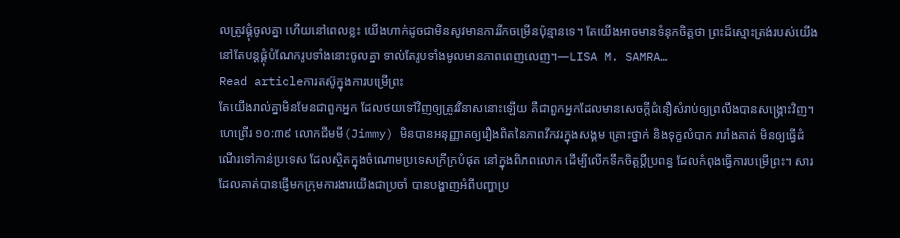លត្រូវផ្គុំចូលគ្នា ហើយនៅពេលខ្លះ យើងហាក់ដូចជាមិនសូវមានការរីកចម្រើនប៉ុន្មានទេ។ តែយើងអាចមានទំនុកចិត្តថា ព្រះដ៏ស្មោះត្រង់របស់យើង នៅតែបន្តផ្គុំបំណែករូបទាំងនោះចូលគ្នា ទាល់តែរូបទាំងមូលមានភាពពេញលេញ។—LISA M. SAMRA…
Read articleការតស៊ូក្នុងការបម្រើព្រះ
តែយើងរាល់គ្នាមិនមែនជាពួកអ្នក ដែលថយទៅវិញឲ្យត្រូវវិនាសនោះឡើយ គឺជាពួកអ្នកដែលមានសេចក្តីជំនឿសំរាប់ឲ្យព្រលឹងបានសង្គ្រោះវិញ។ ហេព្រើរ ១០:៣៩ លោកជីមមី(Jimmy) មិនបានអនុញ្ញាតឲ្យរឿងពិតនៃភាពវឹកវរក្នុងសង្គម គ្រោះថ្នាក់ និងទុក្ខលំបាក រារាំងគាត់ មិនឲ្យធ្វើដំណើរទៅកាន់ប្រទេស ដែលស្ថិតក្នុងចំណោមប្រទេសក្រីក្របំផុត នៅក្នុងពិភពលោក ដើម្បីលើកទឹកចិត្តប្តីប្រពន្ធ ដែលកំពុងធ្វើការបម្រើព្រះ។ សារដែលគាត់បានផ្ញើមកក្រុមការងារយើងជាប្រចាំ បានបង្ហាញអំពីបញ្ហាប្រ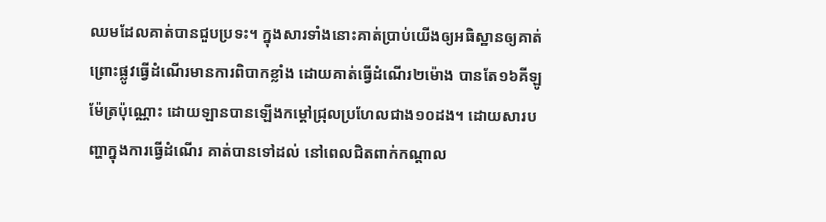ឈមដែលគាត់បានជួបប្រទះ។ ក្នុងសារទាំងនោះគាត់ប្រាប់យើងឲ្យអធិស្ឋានឲ្យគាត់ ព្រោះផ្លូវធ្វើដំណើរមានការពិបាកខ្លាំង ដោយគាត់ធ្វើដំណើរ២ម៉ោង បានតែ១៦គីឡូម៉ែត្រប៉ុណ្ណោះ ដោយឡានបានឡើងកម្តៅជ្រុលប្រហែលជាង១០ដង។ ដោយសារបញ្ហាក្នុងការធ្វើដំណើរ គាត់បានទៅដល់ នៅពេលជិតពាក់កណ្តាល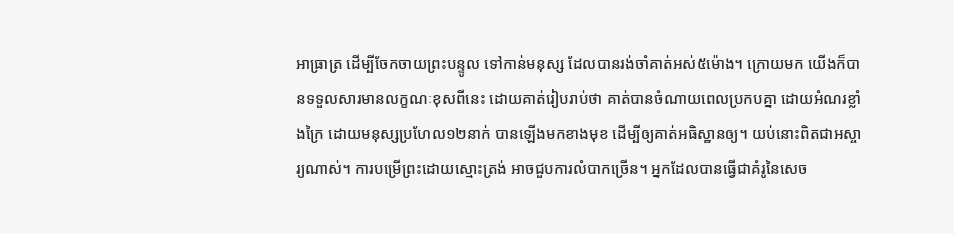អាធ្រាត្រ ដើម្បីចែកចាយព្រះបន្ទូល ទៅកាន់មនុស្ស ដែលបានរង់ចាំគាត់អស់៥ម៉ោង។ ក្រោយមក យើងក៏បានទទួលសារមានលក្ខណៈខុសពីនេះ ដោយគាត់រៀបរាប់ថា គាត់បានចំណាយពេលប្រកបគ្នា ដោយអំណរខ្លាំងក្រៃ ដោយមនុស្សប្រហែល១២នាក់ បានឡើងមកខាងមុខ ដើម្បីឲ្យគាត់អធិស្ឋានឲ្យ។ យប់នោះពិតជាអស្ចារ្យណាស់។ ការបម្រើព្រះដោយស្មោះត្រង់ អាចជួបការលំបាកច្រើន។ អ្នកដែលបានធ្វើជាគំរូនៃសេច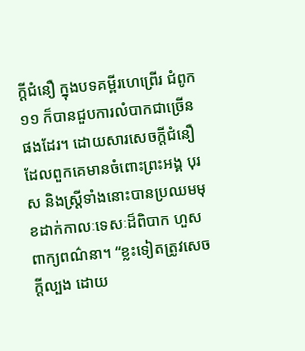ក្តីជំនឿ ក្នុងបទគម្ពីរហេព្រើរ ជំពូក១១ ក៏បានជួបការលំបាកជាច្រើនផងដែរ។ ដោយសារសេចក្តីជំនឿដែលពួកគេមានចំពោះព្រះអង្គ បុរស និងស្រ្តីទាំងនោះបានប្រឈមមុខដាក់កាលៈទេសៈដ៏ពិបាក ហួសពាក្យពណ៌នា។ “ខ្លះទៀតត្រូវសេចក្តីល្បង ដោយ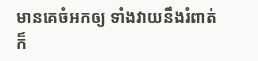មានគេចំអកឲ្យ ទាំងវាយនឹងរំពាត់ ក៏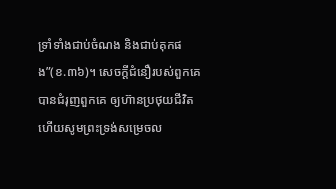ទ្រាំទាំងជាប់ចំណង និងជាប់គុកផង”(ខ.៣៦)។ សេចក្តីជំនឿរបស់ពួកគេបានជំរុញពួកគេ ឲ្យហ៊ានប្រថុយជីវិត ហើយសូមព្រះទ្រង់សម្រេចល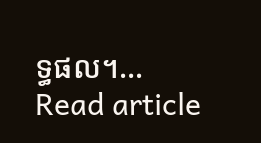ទ្ធផល។…
Read article